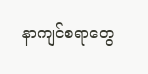နာကျင်စရာတွေ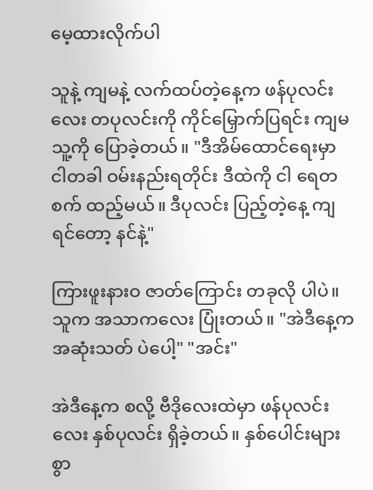မေ့ထားလိုက်ပါ

သူနဲ့ ကျမနဲ့ လက်ထပ်တဲ့နေ့က ဖန်ပုလင်းလေး တပုလင်းကို ကိုင်မြှောက်ပြရင်း ကျမ သူ့ကို ပြောခဲ့တယ်။ "ဒီအိမ်ထောင်ရေးမှာ ငါတခါ ဝမ်းနည်းရတိုင်း ဒီထဲကို ငါ ရေတစက် ထည့်မယ်။ ဒီပုလင်း ပြည့်တဲ့နေ့ ကျရင်တော့ နင်နဲ့"

ကြားဖူးနားဝ ဇာတ်ကြောင်း တခုလို ပါပဲ။ သူက အသာကလေး ပြုံးတယ်။ "အဲဒီနေ့က အဆုံးသတ် ပဲပေါ့" "အင်း"

အဲဒီနေ့က စလို့ ဗီဒိုလေးထဲမှာ ဖန်ပုလင်းလေး နှစ်ပုလင်း ရှိခဲ့တယ်။ နှစ်ပေါင်းများစွာ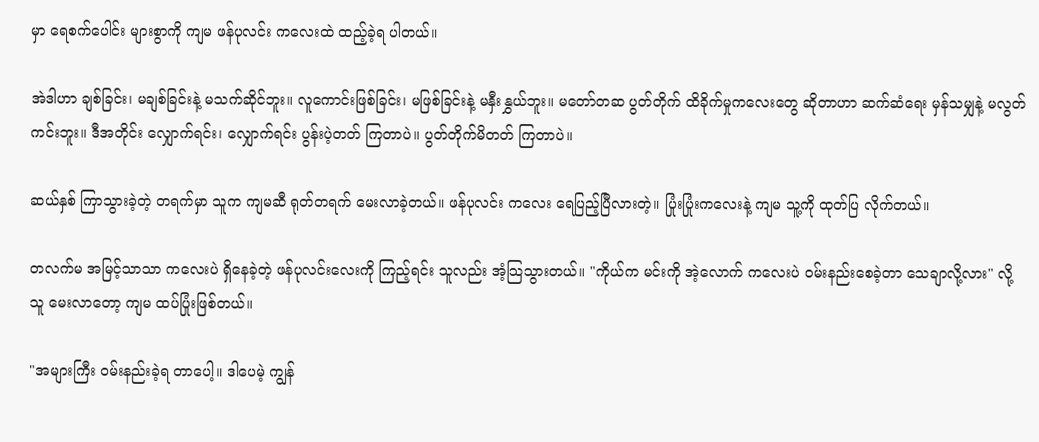မှာ ရေစက်ပေါင်း များစွာကို ကျမ ဖန်ပုလင်း ကလေးထဲ ထည့်ခဲ့ရ ပါတယ်။

အဲဒါဟာ ချစ်ခြင်း၊ မချစ်ခြင်းနဲ့ မသက်ဆိုင်ဘူး။ လူကောင်းဖြစ်ခြင်း၊ မဖြစ်ခြင်းနဲ့ မနှီးနွှယ်ဘူး။ မတော်တဆ ပွတ်တိုက် ထိခိုက်မှုကလေးတွေ ဆိုတာဟာ ဆက်ဆံရေး မှန်သမျှနဲ့ မလွတ်ကင်းဘူး။ ဒီအတိုင်း လျှောက်ရင်း၊ လျှောက်ရင်း ပွန်းပဲ့တတ် ကြတာပဲ။ ပွတ်တိုက်မိတတ် ကြတာပဲ။

ဆယ်နှစ် ကြာသွားခဲ့တဲ့ တရက်မှာ သူက ကျမဆီ ရုတ်တရက် မေးလာခဲ့တယ်။ ဖန်ပုလင်း ကလေး ရေပြည့်ပြီလားတဲ့။ ပြုံးပြုံးကလေးနဲ့ ကျမ သူ့ကို ထုတ်ပြ လိုက်တယ်။

တလက်မ အမြင့်သာသာ ကလေးပဲ ရှိနေခဲ့တဲ့ ဖန်ပုလင်းလေးကို ကြည့်ရင်း သူလည်း အံ့သြသွားတယ်။ "ကိုယ်က မင်းကို အဲ့လောက် ကလေးပဲ ဝမ်းနည်းစေခဲ့တာ သေချာလို့လား" လို့ သူ မေးလာတော့ ကျမ ထပ်ပြုံးဖြစ်တယ်။

"အများကြီး ဝမ်းနည်းခဲ့ရ တာပေါ့။ ဒါပေမဲ့ ကျွန်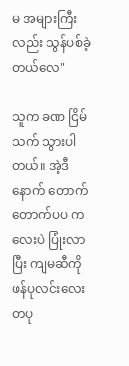မ အများကြီးလည်း သွန်ပစ်ခဲ့ တယ်လေ"

သူက ခဏ ငြိမ်သက် သွားပါတယ်။ အဲ့ဒီနောက် တောက်တောက်ပပ ကလေးပဲ ပြုံးလာပြီး ကျမဆီကို ဖန်ပုလင်းလေး တပု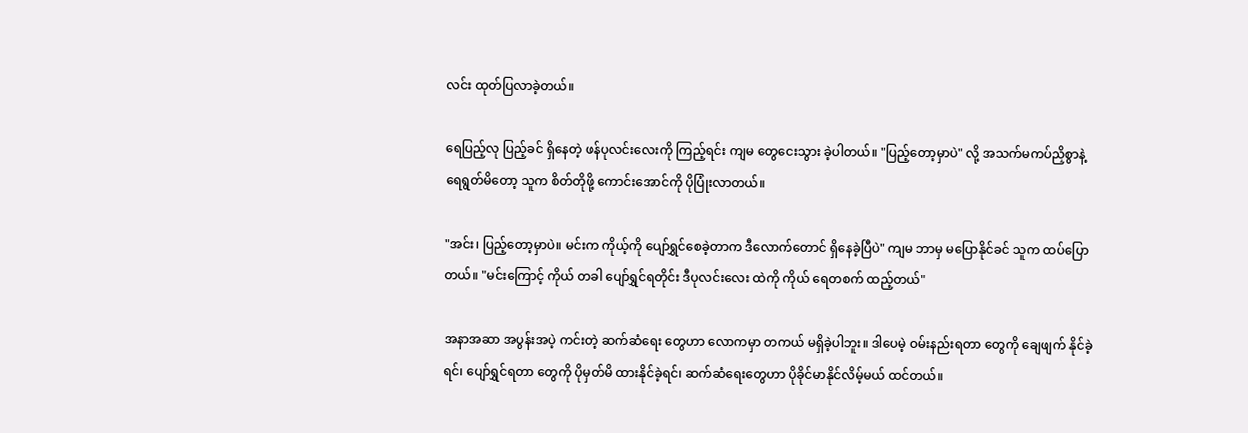လင်း ထုတ်ပြလာခဲ့တယ်။

ရေပြည့်လု ပြည့်ခင် ရှိနေတဲ့ ဖန်ပုလင်းလေးကို ကြည့်ရင်း ကျမ တွေငေးသွား ခဲ့ပါတယ်။ "ပြည့်တော့မှာပဲ" လို့ အသက်မကပ်ညှိစွာနဲ့ ရေရွတ်မိတော့ သူက စိတ်တိုဖို့ ကောင်းအောင်ကို ပိုပြုံးလာတယ်။

"အင်း၊ ပြည့်တော့မှာပဲ။ မင်းက ကိုယ့်ကို ပျော်ရွှင်စေခဲ့တာက ဒီလောက်တောင် ရှိနေခဲ့ပြီပဲ" ကျမ ဘာမှ မပြောနိုင်ခင် သူက ထပ်ပြောတယ်။ "မင်းကြောင့် ကိုယ် တခါ ပျော်ရွှင်ရတိုင်း ဒီပုလင်းလေး ထဲကို ကိုယ် ရေတစက် ထည့်တယ်"

အနာအဆာ အပွန်းအပဲ့ ကင်းတဲ့ ဆက်ဆံရေး တွေဟာ လောကမှာ တကယ် မရှိခဲ့ပါဘူး။ ဒါပေမဲ့ ဝမ်းနည်းရတာ တွေကို ချေဖျက် နိုင်ခဲ့ရင်၊ ပျော်ရွှင်ရတာ တွေကို ပိုမှတ်မိ ထားနိုင်ခဲ့ရင်၊ ဆက်ဆံရေးတွေဟာ ပိုခိုင်မာနိုင်လိမ့်မယ် ထင်တယ်။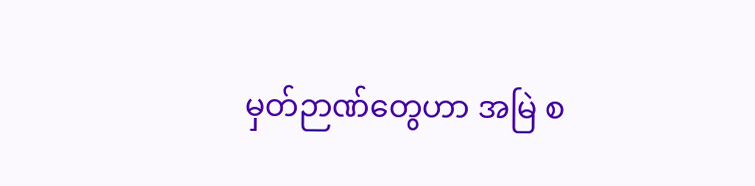မှတ်ဉာဏ်တွေဟာ အမြဲ စ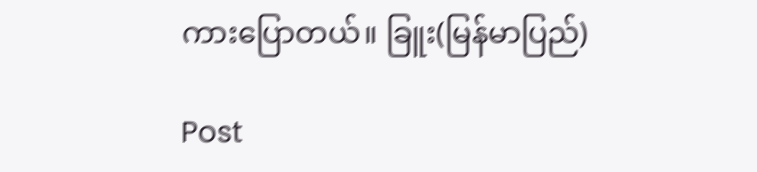ကားပြောတယ်။ ခြူး(မြန်မာပြည်)

Post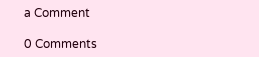a Comment

0 Comments